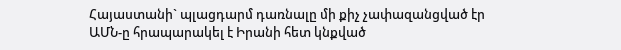Հայաստանի` պլացդարմ դառնալը մի քիչ չափազանցված էր
ԱՄՆ-ը հրապարակել է Իրանի հետ կնքված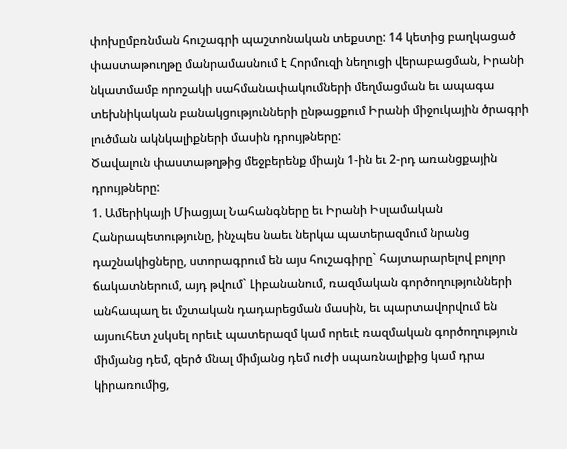փոխըմբռնման հուշագրի պաշտոնական տեքստը: 14 կետից բաղկացած փաստաթուղթը մանրամասնում է Հորմուզի նեղուցի վերաբացման, Իրանի նկատմամբ որոշակի սահմանափակումների մեղմացման եւ ապագա տեխնիկական բանակցությունների ընթացքում Իրանի միջուկային ծրագրի լուծման ակնկալիքների մասին դրույթները:
Ծավալուն փաստաթղթից մեջբերենք միայն 1-ին եւ 2-րդ առանցքային դրույթները:
1. Ամերիկայի Միացյալ Նահանգները եւ Իրանի Իսլամական Հանրապետությունը, ինչպես նաեւ ներկա պատերազմում նրանց դաշնակիցները, ստորագրում են այս հուշագիրը` հայտարարելով բոլոր ճակատներում, այդ թվում` Լիբանանում, ռազմական գործողությունների անհապաղ եւ մշտական դադարեցման մասին, եւ պարտավորվում են այսուհետ չսկսել որեւէ պատերազմ կամ որեւէ ռազմական գործողություն միմյանց դեմ, զերծ մնալ միմյանց դեմ ուժի սպառնալիքից կամ դրա կիրառումից,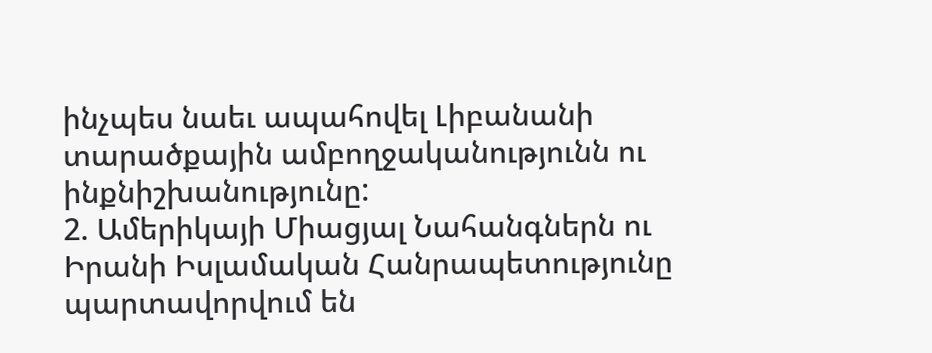ինչպես նաեւ ապահովել Լիբանանի տարածքային ամբողջականությունն ու ինքնիշխանությունը:
2. Ամերիկայի Միացյալ Նահանգներն ու Իրանի Իսլամական Հանրապետությունը պարտավորվում են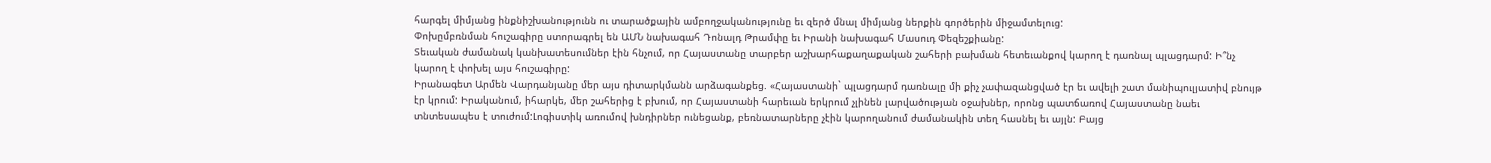հարգել միմյանց ինքնիշխանությունն ու տարածքային ամբողջականությունը եւ զերծ մնալ միմյանց ներքին գործերին միջամտելուց:
Փոխըմբռնման հուշագիրը ստորագրել են ԱՄՆ նախագահ Դոնալդ Թրամփը եւ Իրանի նախագահ Մասուդ Փեզեշքիանը:
Տեւական ժամանակ կանխատեսումներ էին հնչում, որ Հայաստանը տարբեր աշխարհաքաղաքական շահերի բախման հետեւանքով կարող է դառնալ պլացդարմ: Ի՞նչ կարող է փոխել այս հուշագիրը:
Իրանագետ Արմեն Վարդանյանը մեր այս դիտարկմանն արձագանքեց. «Հայաստանի` պլացդարմ դառնալը մի քիչ չափազանցված էր եւ ավելի շատ մանիպուլյատիվ բնույթ էր կրում: Իրականում, իհարկե, մեր շահերից է բխում, որ Հայաստանի հարեւան երկրում չլինեն լարվածության օջախներ, որոնց պատճառով Հայաստանը նաեւ տնտեսապես է տուժում:Լոգիստիկ առումով խնդիրներ ունեցանք, բեռնատարները չէին կարողանում ժամանակին տեղ հասնել եւ այլն: Բայց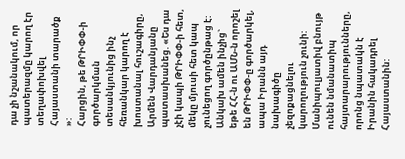դա չի նշանակում, որ պատերազմը կարող էր տեղափոխվել Հայաստանի տարածք »:
Հարցին, թե ԹՐԻՓՓ-ի գործարկման տեսանկյունից ինչ հեռանկար կարող է խոստանալ հուշագիրը, Արմեն Վարդանյանը պատասխանեց. «Ես դա չէի կապի ԹՐԻՓՓ-ի հետ, մեկը մյուսի հետ կապ չունեցող գործընթաց է: Անկախ ամեն ինչից` եթե ՀՀ-ն ու ԱՄՆ-ն որոշել են ԹՐԻՓՓ-ը գործարկել, ապա Իրանն այդ նախագիծը չեզոքացնելու կարողություն չունի: Մանիպուլյատիվ բնույթ ունեն նմանատիպ հայտարարությունները, որոնց նպատակն է Իրանին հակադրել Հայաստանին: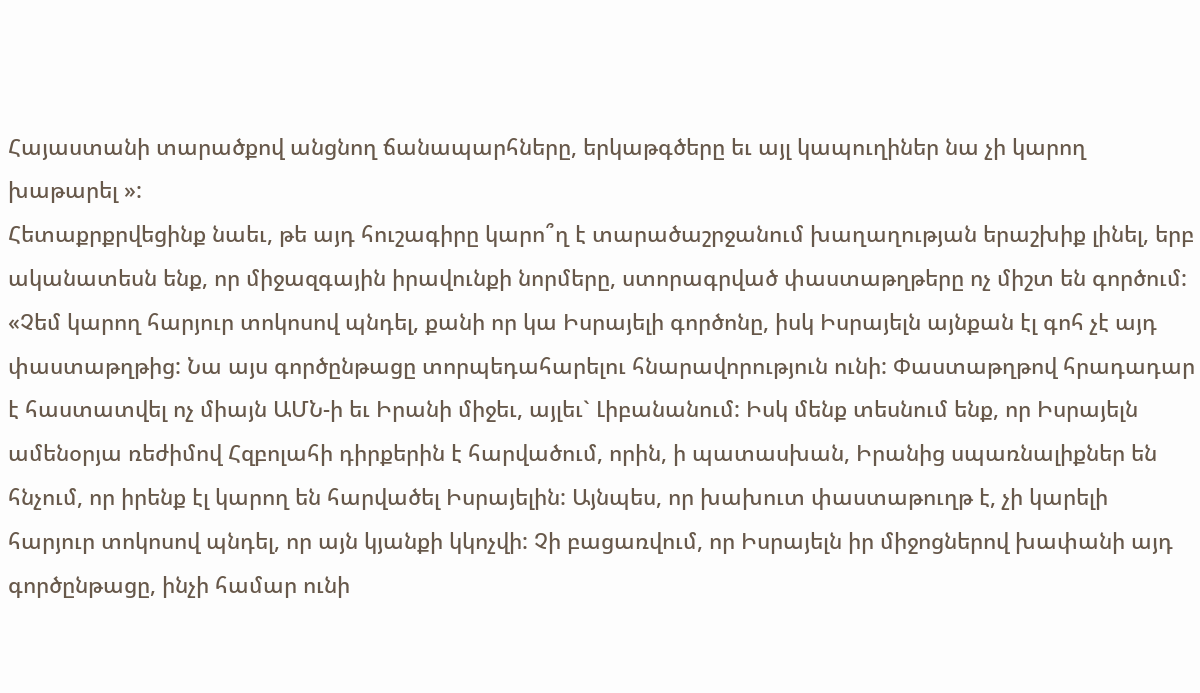Հայաստանի տարածքով անցնող ճանապարհները, երկաթգծերը եւ այլ կապուղիներ նա չի կարող խաթարել »:
Հետաքրքրվեցինք նաեւ, թե այդ հուշագիրը կարո՞ղ է տարածաշրջանում խաղաղության երաշխիք լինել, երբ ականատեսն ենք, որ միջազգային իրավունքի նորմերը, ստորագրված փաստաթղթերը ոչ միշտ են գործում:
«Չեմ կարող հարյուր տոկոսով պնդել, քանի որ կա Իսրայելի գործոնը, իսկ Իսրայելն այնքան էլ գոհ չէ այդ փաստաթղթից: Նա այս գործընթացը տորպեդահարելու հնարավորություն ունի: Փաստաթղթով հրադադար է հաստատվել ոչ միայն ԱՄՆ-ի եւ Իրանի միջեւ, այլեւ` Լիբանանում: Իսկ մենք տեսնում ենք, որ Իսրայելն ամենօրյա ռեժիմով Հզբոլահի դիրքերին է հարվածում, որին, ի պատասխան, Իրանից սպառնալիքներ են հնչում, որ իրենք էլ կարող են հարվածել Իսրայելին: Այնպես, որ խախուտ փաստաթուղթ է, չի կարելի հարյուր տոկոսով պնդել, որ այն կյանքի կկոչվի: Չի բացառվում, որ Իսրայելն իր միջոցներով խափանի այդ գործընթացը, ինչի համար ունի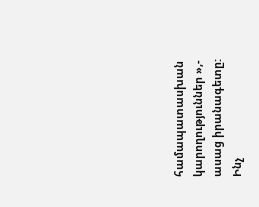համապատասխան կարողություններ »,- ասաց իրանագետը:
Ինչ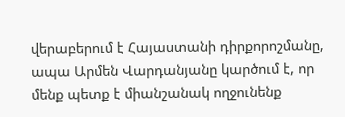վերաբերում է Հայաստանի դիրքորոշմանը, ապա Արմեն Վարդանյանը կարծում է, որ մենք պետք է միանշանակ ողջունենք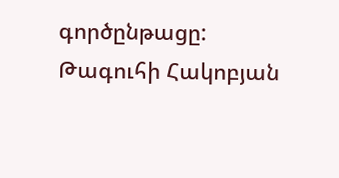գործընթացը:
Թագուհի Հակոբյան